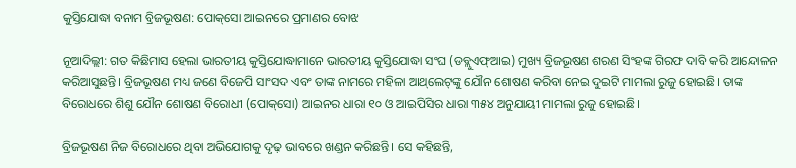କୁସ୍ତିଯୋଦ୍ଧା ବନାମ ବ୍ରିଜଭୂଷଣ: ପୋକ୍‌ସୋ ଆଇନରେ ପ୍ରମାଣର ବୋଝ

ନୂଆଦିଲ୍ଲୀ: ଗତ କିଛିମାସ ହେଲା ଭାରତୀୟ କୁସ୍ତିଯୋଦ୍ଧାମାନେ ଭାରତୀୟ କୁସ୍ତିଯୋଦ୍ଧା ସଂଘ (ଡବ୍ଲୁଏଫ୍‌ଆଇ) ମୁଖ୍ୟ ବ୍ରିଜଭୂଷଣ ଶରଣ ସିଂହଙ୍କ ଗିରଫ ଦାବି କରି ଆନ୍ଦୋଳନ କରିଆସୁଛନ୍ତି। ବ୍ରିଜଭୂଷଣ ମଧ୍ୟ ଜଣେ ବିଜେପି ସାଂସଦ ଏବଂ ତାଙ୍କ ନାମରେ ମହିଳା ଆଥ୍‌ଲେଟ୍‌ଙ୍କୁ ଯୌନ ଶୋଷଣ କରିବା ନେଇ ଦୁଇଟି ମାମଲା ରୁଜୁ ହୋଇଛି। ତାଙ୍କ ବିରୋଧରେ ଶିଶୁ ଯୌନ ଶୋଷଣ ବିରୋଧୀ (ପୋକ୍‌ସୋ) ଆଇନର ଧାରା ୧୦ ଓ ଆଇପିସିର ଧାରା ୩୫୪ ଅନୁଯାୟୀ ମାମଲା ରୁଜୁ ହୋଇଛି।

ବ୍ରିଜଭୂଷଣ ନିଜ ବିରୋଧରେ ଥିବା ଅଭିଯୋଗକୁ ଦୃଢ଼ ଭାବରେ ଖଣ୍ଡନ କରିଛନ୍ତି। ସେ କହିଛନ୍ତି,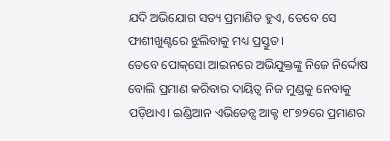ଯଦି ଅଭିଯୋଗ ସତ୍ୟ ପ୍ରମାଣିତ ହୁଏ, ତେବେ ସେ ଫାଶୀଖୁଣ୍ଟରେ ଝୁଲିବାକୁ ମଧ୍ୟ ପ୍ରସ୍ତୁତ।
ତେବେ ପୋକ୍‌ସୋ ଆଇନରେ ଅଭିଯୁକ୍ତଙ୍କୁ ନିଜେ ନିର୍ଦ୍ଦୋଷ ବୋଲି ପ୍ରମାଣ କରିବାର ଦାୟିତ୍ବ ନିଜ ମୁଣ୍ଡକୁ ନେବାକୁ ପଡ଼ିଥାଏ। ଇଣ୍ଡିଆନ ଏଭିଡେନ୍ସ ଆକ୍ଟ ୧୮୭୨ରେ ପ୍ରମାଣର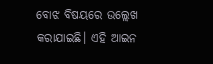ବୋଝ ବିଷୟରେ ଉଲ୍ଲେଖ କରାଯାଇଛି। ଏହି ଆଇନ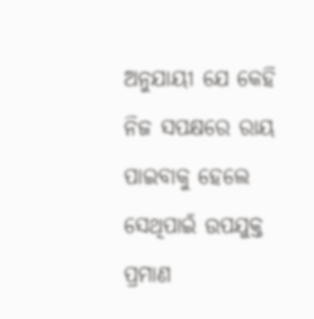ଅନୁଯାୟୀ ଯେ କେହି ନିଜ ସପକ୍ଷରେ ରାୟ ପାଇବାକୁ ହେଲେ ସେଥିପାଇଁ ଉପଯୁକ୍ତ ପ୍ରମାଣ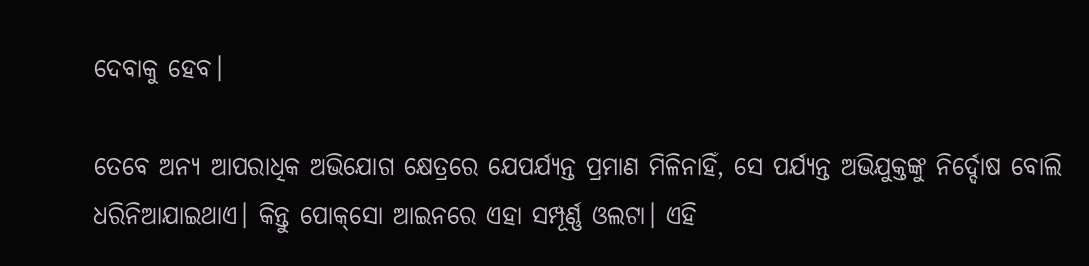ଦେବାକୁ ହେବ।

ତେବେ ଅନ୍ୟ ଆପରାଧିକ ଅଭିଯୋଗ କ୍ଷେତ୍ରରେ ଯେପର୍ଯ୍ୟନ୍ତ ପ୍ରମାଣ ମିଳିନାହିଁ, ସେ ପର୍ଯ୍ୟନ୍ତ ଅଭିଯୁକ୍ତଙ୍କୁ ନିର୍ଦ୍ଦୋଷ ବୋଲି ଧରିନିଆଯାଇଥାଏ। କିନ୍ତୁ ପୋକ୍‌ସୋ ଆଇନରେ ଏହା ସମ୍ପୂର୍ଣ୍ଣ ଓଲଟା। ଏହି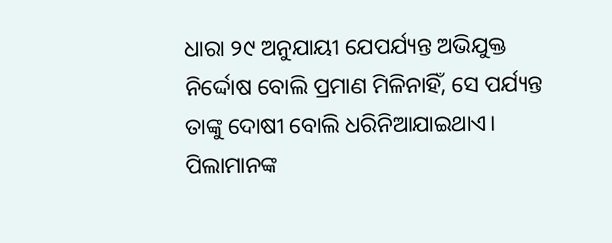ଧାରା ୨୯ ଅନୁଯାୟୀ ଯେପର୍ଯ୍ୟନ୍ତ ଅଭିଯୁକ୍ତ ନିର୍ଦ୍ଦୋଷ ବୋଲି ପ୍ରମାଣ ମିଳିନାହିଁ, ସେ ପର୍ଯ୍ୟନ୍ତ ତାଙ୍କୁ ଦୋଷୀ ବୋଲି ଧରିନିଆଯାଇଥାଏ। ପିଲାମାନଙ୍କ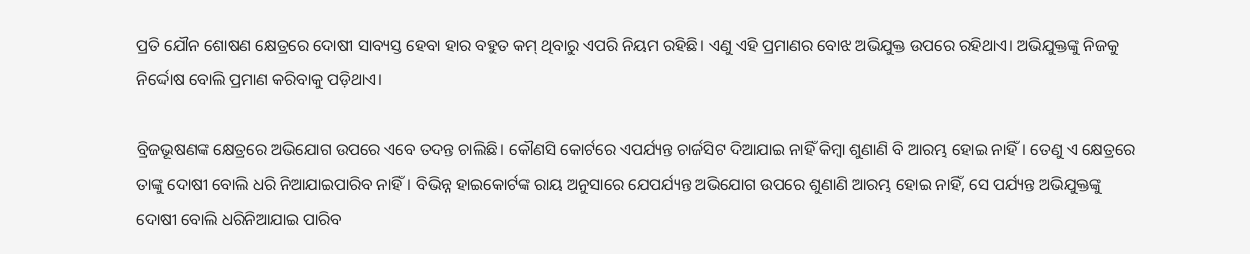ପ୍ରତି ଯୌନ ‌ଶୋଷଣ କ୍ଷେତ୍ରରେ ଦୋଷୀ ସାବ୍ୟସ୍ତ ହେବା ହାର ବହୁତ କମ୍ ଥିବାରୁ ଏପରି ନିୟମ ରହିଛି। ଏଣୁ ଏହି ପ୍ରମାଣର ବୋଝ ଅଭିଯୁକ୍ତ ଉପରେ ରହିଥାଏ। ଅଭିଯୁକ୍ତଙ୍କୁ ନିଜକୁ ନିର୍ଦ୍ଦୋଷ ବୋଲି ପ୍ରମାଣ କରିବାକୁ ପଡ଼ିଥାଏ।

ବ୍ରିଜଭୂଷଣଙ୍କ କ୍ଷେତ୍ରରେ ଅଭିଯୋଗ ଉପରେ ଏବେ ତଦନ୍ତ ଚାଲିଛି। କୌଣସି କୋର୍ଟରେ ଏପର୍ଯ୍ୟନ୍ତ ଚାର୍ଜସିଟ ଦିଆଯାଇ ନାହିଁ କିମ୍ବା ଶୁଣାଣି ବି ଆରମ୍ଭ ହୋଇ ନାହିଁ। ତେଣୁ ଏ କ୍ଷେତ୍ରରେ ତାଙ୍କୁ ଦୋଷୀ ବୋଲି ଧରି ନିଆଯାଇପାରିବ ନାହିଁ। ବିଭିନ୍ନ ହାଇକୋର୍ଟଙ୍କ ରାୟ ଅନୁସାରେ ଯେପର୍ଯ୍ୟନ୍ତ ଅଭିଯୋଗ ଉପରେ ଶୁଣାଣି ଆରମ୍ଭ ହୋଇ ନାହିଁ, ସେ ପର୍ଯ୍ୟନ୍ତ ଅଭିଯୁକ୍ତଙ୍କୁ ଦୋଷୀ ବୋଲି ଧରିନିଆଯାଇ ପାରିବ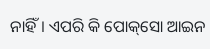ନାହିଁ। ଏପରି କି ପୋକ୍‌ସୋ ଆଇନ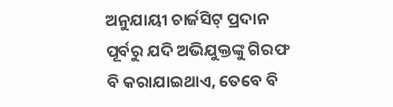ଅନୁଯାୟୀ ଚାର୍ଜସିଟ୍ ପ୍ରଦାନ ପୂର୍ବରୁ ଯଦି ଅଭିଯୁକ୍ତଙ୍କୁ ଗିରଫ ବି କରାଯାଇଥାଏ, ତେବେ ବି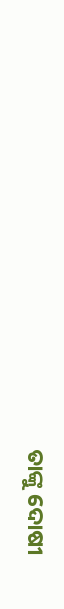ତାଙ୍କୁ ଦୋଷୀ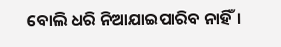ବୋଲି ଧରି ନିଆଯାଇପାରିବ ନାହିଁ।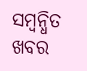ସମ୍ବନ୍ଧିତ ଖବର